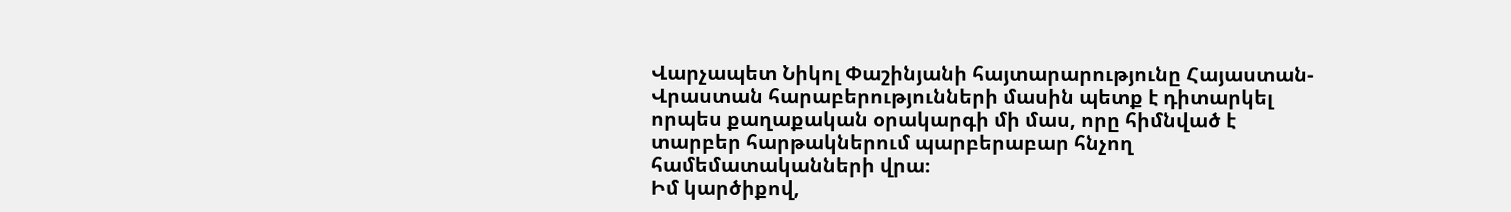Վարչապետ Նիկոլ Փաշինյանի հայտարարությունը Հայաստան-Վրաստան հարաբերությունների մասին պետք է դիտարկել որպես քաղաքական օրակարգի մի մաս, որը հիմնված է տարբեր հարթակներում պարբերաբար հնչող համեմատականների վրա։
Իմ կարծիքով,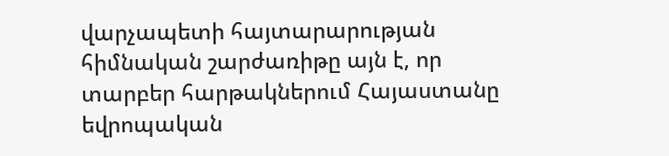վարչապետի հայտարարության հիմնական շարժառիթը այն է, որ տարբեր հարթակներում Հայաստանը եվրոպական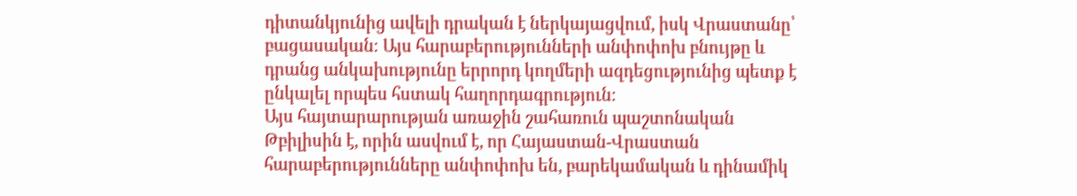դիտանկյունից ավելի դրական է ներկայացվում, իսկ Վրաստանը՝ բացասական։ Այս հարաբերությունների անփոփոխ բնույթը և դրանց անկախությունը երրորդ կողմերի ազդեցությունից պետք է ընկալել որպես հստակ հաղորդագրություն։
Այս հայտարարության առաջին շահառուն պաշտոնական Թբիլիսին է, որին ասվում է, որ Հայաստան-Վրաստան հարաբերությունները անփոփոխ են, բարեկամական և դինամիկ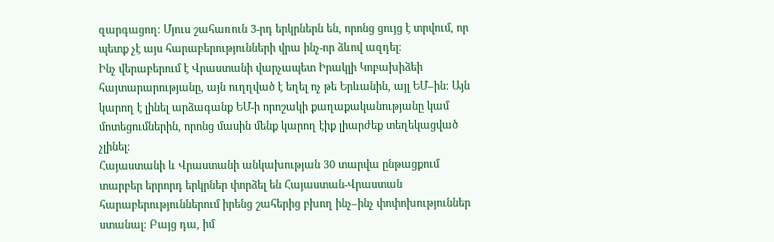զարգացող։ Մյուս շահառուն 3-րդ երկրներն են, որոնց ցույց է տրվում, որ պետք չէ այս հարաբերությունների վրա ինչ-որ ձևով ազդել։
Ինչ վերաբերում է Վրաստանի վարչապետ Իրակլի Կոբախիձեի հայտարարությանը, այն ուղղված է եղել ոչ թե Երևանին, այլ ԵՄ–ին։ Այն կարող է լինել արձագանք ԵՄ-ի որոշակի քաղաքականությանը կամ մոտեցումներին, որոնց մասին մենք կարող էիք լիարժեք տեղեկացված չլինել։
Հայաստանի և Վրաստանի անկախության 30 տարվա ընթացքում տարբեր երրորդ երկրներ փորձել են Հայաստան-Վրաստան հարաբերություններում իրենց շահերից բխող ինչ–ինչ փոփոխություններ ստանալ։ Բայց դա, իմ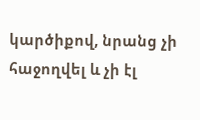կարծիքով, նրանց չի հաջողվել և չի էլ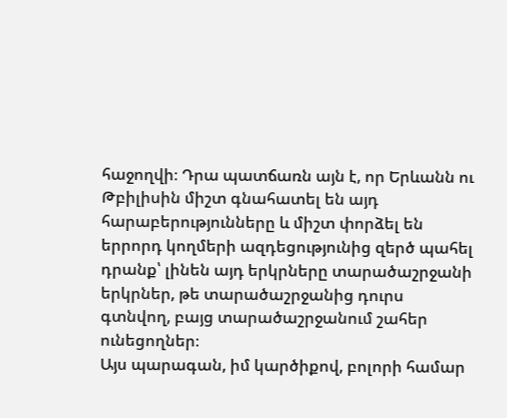հաջողվի։ Դրա պատճառն այն է, որ Երևանն ու Թբիլիսին միշտ գնահատել են այդ հարաբերությունները և միշտ փորձել են երրորդ կողմերի ազդեցությունից զերծ պահել դրանք՝ լինեն այդ երկրները տարածաշրջանի երկրներ, թե տարածաշրջանից դուրս գտնվող, բայց տարածաշրջանում շահեր ունեցողներ։
Այս պարագան, իմ կարծիքով, բոլորի համար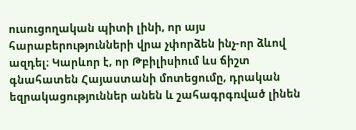ուսուցողական պիտի լինի, որ այս հարաբերությունների վրա չփորձեն ինչ-որ ձևով ազդել։ Կարևոր է, որ Թբիլիսիում ևս ճիշտ գնահատեն Հայաստանի մոտեցումը, դրական եզրակացություններ անեն և շահագրգռված լինեն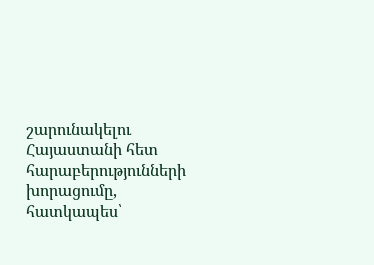շարունակելու Հայաստանի հետ հարաբերությունների խորացումը, հատկապես՝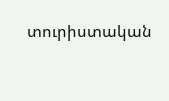տուրիստական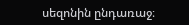սեզոնին ընդառաջ։